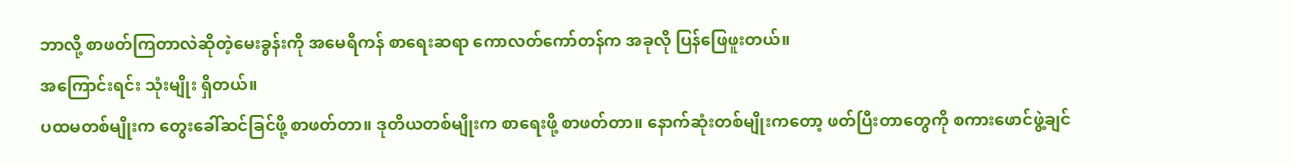ဘာလို့ စာဖတ်ကြတာလဲဆိုတဲ့မေးခွန်းကို အမေရိကန် စာရေးဆရာ ကောလတ်ကော်တန်က အခုလို ပြန်ဖြေဖူးတယ်။
အကြောင်းရင်း သုံးမျိုး ရှိတယ်။
ပထမတစ်မျိုးက တွေးခေါ်ဆင်ခြင်ဖို့ စာဖတ်တာ။ ဒုတိယတစ်မျိုးက စာရေးဖို့ စာဖတ်တာ။ နောက်ဆုံးတစ်မျိုးကတော့ ဖတ်ပြီးတာတွေကို စကားဖောင်ဖွဲ့ချင်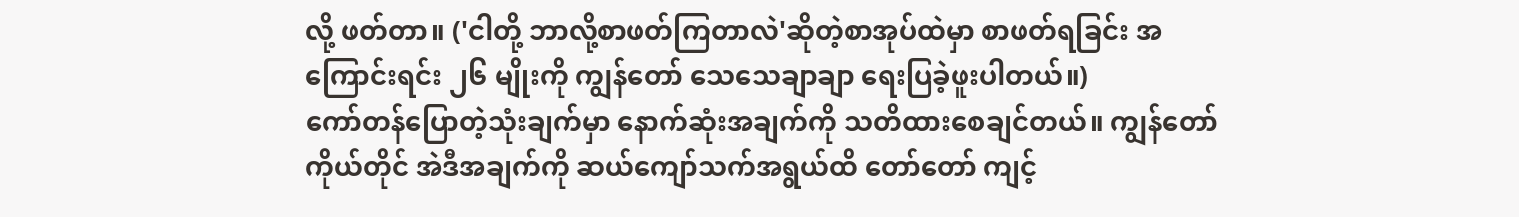လို့ ဖတ်တာ။ ('ငါတို့ ဘာလို့စာဖတ်ကြတာလဲ'ဆိုတဲ့စာအုပ်ထဲမှာ စာဖတ်ရခြင်း အကြောင်းရင်း ၂၆ မျိုးကို ကျွန်တော် သေသေချာချာ ရေးပြခဲ့ဖူးပါတယ်။)
ကော်တန်ပြောတဲ့သုံးချက်မှာ နောက်ဆုံးအချက်ကို သတိထားစေချင်တယ်။ ကျွန်တော်ကိုယ်တိုင် အဲဒီအချက်ကို ဆယ်ကျော်သက်အရွယ်ထိ တော်တော် ကျင့်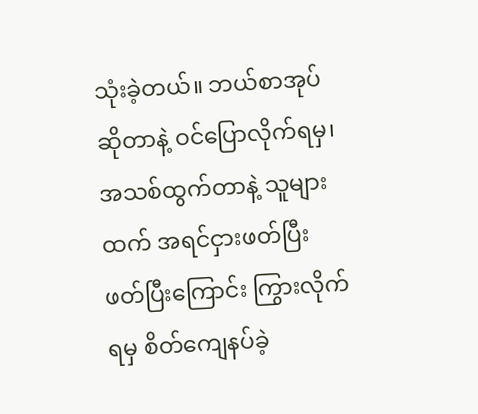သုံးခဲ့တယ်။ ဘယ်စာအုပ်ဆိုတာနဲ့ ဝင်ပြောလိုက်ရမှ၊ အသစ်ထွက်တာနဲ့ သူများထက် အရင်ငှားဖတ်ပြီး ဖတ်ပြီးကြောင်း ကြွားလိုက်ရမှ စိတ်ကျေနပ်ခဲ့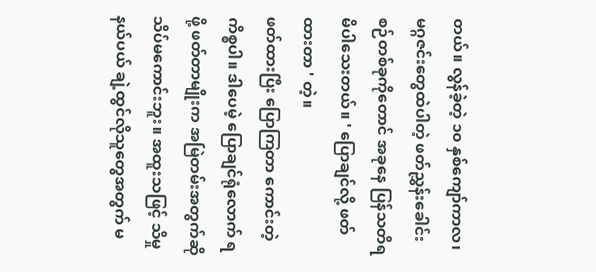တယ်။ လွန်ခဲ့တဲ့ ၁၀ နှစ်ကျော်ကာလ၊ မဂ္ဂဇင်းတွေထဲပါတဲ့ ဖတ်ညွှန်းခေါင်းစဉ်တစ်ခုကိုတောင် အခုနေ ပြန်သတိရမိပါသေးတယ်။ ' ပြောချင်လို့ ဖတ်ထားတာ ' တဲ့။
ဖတ်ထားပြီး ပြောကြတာ ကောင်းတဲ့ကိစ္စပါ။ ဒါပေမဲ့ ပြောချင်ရုံလောက် ရဖို့ ဖတ်တာမျိုးက အမြဲတမ်းအတွက်ဆို သိပ်မကောင်းဘူး။ အထူးသဖြင့် သိမှုနယ်ပယ် ချဲ့ထွင်လိုသူတွေအတွက် မ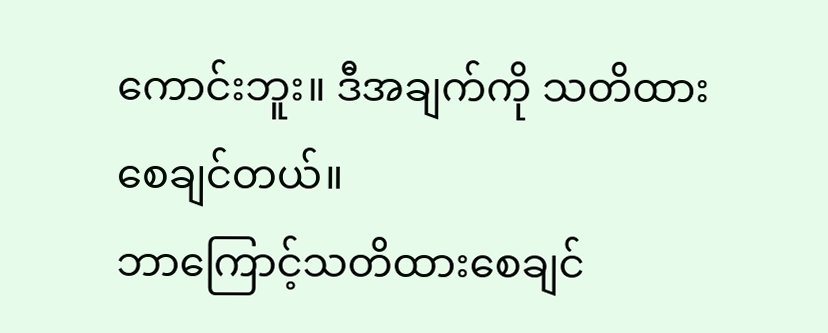ကောင်းဘူး။ ဒီအချက်ကို သတိထားစေချင်တယ်။
ဘာကြောင့်သတိထားစေချင်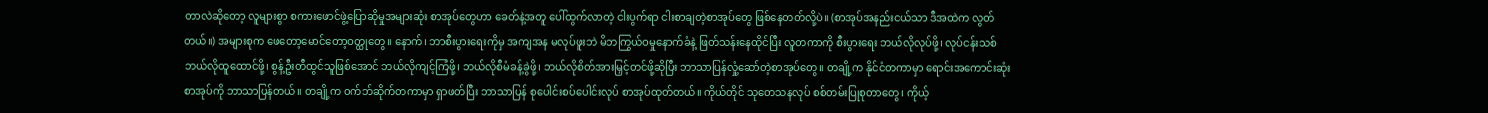တာလဲဆိုတော့ လူများစွာ စကားဖောင်ဖွဲ့ပြောဆိုမှုအများဆုံး စာအုပ်တွေဟာ ခေတ်နဲ့အတူ ပေါ်ထွက်လာတဲ့ ငါးပွက်ရာ ငါးစာချတဲ့စာအုပ်တွေ ဖြစ်နေတတ်လို့ပဲ။ (စာအုပ်အနည်းငယ်သာ ဒီအထဲက လွတ်တယ်။) အများစုက ဖေတော့မောင်တော့ဝတ္ထုတွေ။ နောက်၊ ဘာစီးပွားရေးကိုမှ အကျအန မလုပ်ဖူးဘဲ မိဘကြွယ်ဝမှုနောက်ခံနဲ့ ဖြတ်သန်းနေထိုင်ပြီး လူတကာကို စီးပွားရေး ဘယ်လိုလုပ်ဖို့၊ လုပ်ငန်းသစ် ဘယ်လိုထူထောင်ဖို့၊ စွန့်ဦးတီထွင်သူဖြစ်အောင် ဘယ်လိုကျင့်ကြံဖို့၊ ဘယ်လိုစီမံခန့်ခွဲဖို့၊ ဘယ်လိုစိတ်အားမြှင့်တင်ဖို့ဆိုပြီး ဘာသာပြန်လှုံ့ဆော်တဲ့စာအုပ်တွေ။ တချို့က နိုင်ငံတကာမှာ ရောင်းအကောင်းဆုံး စာအုပ်ကို ဘာသာပြန်တယ်။ တချို့က ဝက်ဘ်ဆိုက်တကာမှာ ရှာဖတ်ပြီး ဘာသာပြန် စုပေါင်းစပ်ပေါင်းလုပ် စာအုပ်ထုတ်တယ်။ ကိုယ်တိုင် သုတေသနလုပ် စစ်တမ်းပြုစုတာတွေ၊ ကိုယ့်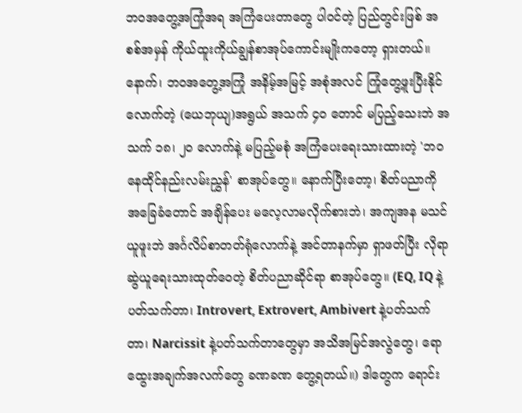ဘဝအတွေ့အကြုံအရ အကြံပေးတာတွေ ပါဝင်တဲ့ ပြည်တွင်းဖြစ် အစစ်အမှန် ကိုယ်ထူးကိုယ်ချွန်စာအုပ်ကောင်းမျိုးကတော့ ရှားတယ်။ နောက်၊ ဘဝအတွေ့အကြုံ အနိမ့်အမြင့် အစုံအလင် ကြုံတွေ့ဖူးပြီးနိုင်လောက်တဲ့ (ယေဘုယျ)အရွယ် အသက် ၄၀ တောင် မပြည့်သေးဘဲ အသက် ၁၈၊ ၂၀ လောက်နဲ့ မပြည့်မစုံ အကြံပေးရေးသားထားတဲ့ 'ဘဝနေထိုင်နည်းလမ်းညွှန်' စာအုပ်တွေ။ နောက်ပြီးတော့၊ စိတ်ပညာကို အခြေခံတောင် အချိန်ပေး မလေ့လာမလိုက်စားဘဲ၊ အကျအန မသင်ယူဖူးဘဲ အင်္ဂလိပ်စာတတ်ရုံလောက်နဲ့ အင်တာနက်မှာ ရှာဖတ်ပြီး လိုရာဆွဲယူရေးသားထုတ်ဝေတဲ့ စိတ်ပညာဆိုင်ရာ စာအုပ်တွေ။ (EQ, IQ နဲ့ပတ်သက်တာ၊ Introvert, Extrovert, Ambivert နဲ့ပတ်သက်တာ၊ Narcissit နဲ့ပတ်သက်တာတွေမှာ အသိအမြင်အလွဲတွေ၊ ရောထွေးအချက်အလက်တွေ ခဏခဏ တွေ့ရတယ်။) ဒါတွေက ရောင်း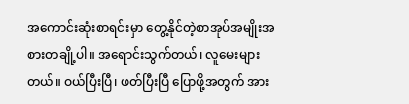အကောင်းဆုံးစာရင်းမှာ တွေ့နိုင်တဲ့စာအုပ်အမျိုးအစားတချို့ပါ။ အရောင်းသွက်တယ်၊ လူမေးများတယ်။ ဝယ်ပြီးပြီ၊ ဖတ်ပြီးပြီ ပြောဖို့အတွက် အား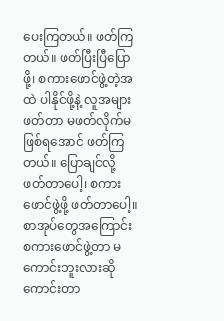ပေးကြတယ်။ ဖတ်ကြတယ်။ ဖတ်ပြီးပြီပြောဖို့၊ စကားဖောင်ဖွဲ့တဲ့အထဲ ပါနိုင်ဖို့နဲ့ လူအများဖတ်တာ မဖတ်လိုက်မဖြစ်ရအောင် ဖတ်ကြတယ်။ ပြောချင်လို့ ဖတ်တာပေါ့၊ စကားဖောင်ဖွဲ့ဖို့ ဖတ်တာပေါ့။
စာအုပ်တွေအကြောင်း စကားဖောင်ဖွဲ့တာ မကောင်းဘူးလားဆို ကောင်းတာ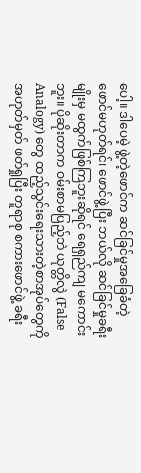ပေါ့။ ဒါပေမဲ့ ဖွဲ့တဲ့ဖောင်က ဆင်ခြင်မှုအခြေခံတဲ့ ဖောင်မဟုတ်ရင်၊ ဖောင်ဖွဲ့ပြီး ဘယ်လို ဆင်ခြင်မှုခရီးမျိုးမှ မထွက်ဖြစ်ကြဘူးဆိုရင် ရေရှည်ကျ မကောင်းဘူး။ ပိုဆိုးတာက ဝမ်းစာမပြည့်ဘဲ ယုတ္တိလွဲ (False Analogy) တွေ ထည့်သွင်းရေးသားတဲ့စာအုပ်တွေကို အဟုတ်မှတ် ဖတ်ရှုပြီး တူရာစု စကားဖောင်ဖွဲ့ ခရီး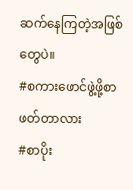ဆက်နေကြတဲ့အဖြစ်တွေပဲ။
#စကားဖောင်ဖွဲ့ဖို့စာဖတ်တာလား
#စာပိုး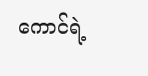ကောင်ရဲ့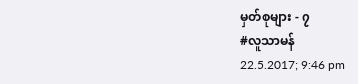မှတ်စုများ - ၇
#လူသာမန်
22.5.2017; 9:46 pm